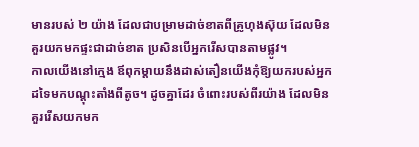មានរបស់ ២ យ៉ាង ដែលជាបម្រាមដាច់ខាតពីគ្រូហុងស៊ុយ ដែលមិនគួរយកមកផ្ទះជាដាច់ខាត ប្រសិនបើអ្នករើសបានតាមផ្លូវ។
កាលយើងនៅក្មេង ឪពុកម្តាយនឹងដាស់តឿនយើងកុំឱ្យយករបស់អ្នកដទៃមកបណ្តុះតាំងពីតូច។ ដូចគ្នាដែរ ចំពោះរបស់ពីរយ៉ាង ដែលមិនគួររើសយកមក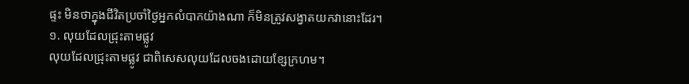ផ្ទះ មិនថាក្នុងជីវិតប្រចាំថ្ងៃអ្នកលំបាកយ៉ាងណា ក៏មិនត្រូវសង្វាតយកវានោះដែរ។
១. លុយដែលជ្រុះតាមផ្លូវ
លុយដែលជ្រុះតាមផ្លូវ ជាពិសេសលុយដែលចងដោយខ្សែក្រហម។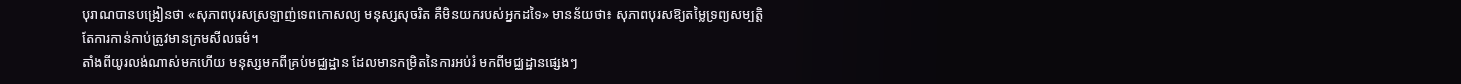បុរាណបានបង្រៀនថា «សុភាពបុរសស្រឡាញ់ទេពកោសល្យ មនុស្សសុចរិត គឺមិនយករបស់អ្នកដទៃ» មានន័យថា៖ សុភាពបុរសឱ្យតម្លៃទ្រព្យសម្បត្តិ តែការកាន់កាប់ត្រូវមានក្រមសីលធម៌។
តាំងពីយូរលង់ណាស់មកហើយ មនុស្សមកពីគ្រប់មជ្ឈដ្ឋាន ដែលមានកម្រិតនៃការអប់រំ មកពីមជ្ឈដ្ឋានផ្សេងៗ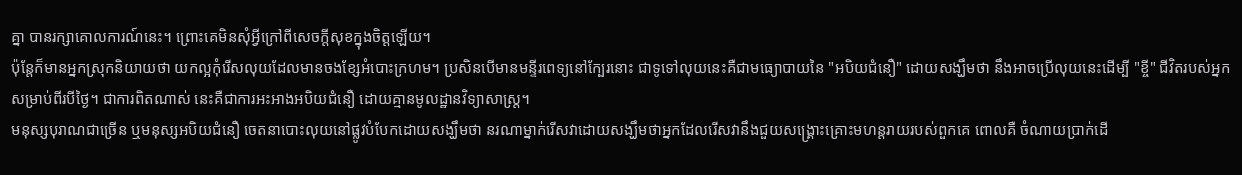គ្នា បានរក្សាគោលការណ៍នេះ។ ព្រោះគេមិនសុំអ្វីក្រៅពីសេចក្ដីសុខក្នុងចិត្តឡើយ។
ប៉ុន្តែក៏មានអ្នកស្រុកនិយាយថា យកល្អកុំរើសលុយដែលមានចងខ្សែអំបោះក្រហម។ ប្រសិនបើមានមន្ទីរពេទ្យនៅក្បែរនោះ ជាទូទៅលុយនេះគឺជាមធ្យោបាយនៃ "អបិយជំនឿ" ដោយសង្ឃឹមថា នឹងអាចប្រើលុយនេះដើម្បី "ខ្ចី" ជីវិតរបស់អ្នកសម្រាប់ពីរបីថ្ងៃ។ ជាការពិតណាស់ នេះគឺជាការអះអាងអបិយជំនឿ ដោយគ្មានមូលដ្ឋានវិទ្យាសាស្រ្ត។
មនុស្សបុរាណជាច្រើន ឬមនុស្សអបិយជំនឿ ចេតនាបោះលុយនៅផ្លូវបំបែកដោយសង្ឃឹមថា នរណាម្នាក់រើសវាដោយសង្ឃឹមថាអ្នកដែលរើសវានឹងជួយសង្រ្គោះគ្រោះមហន្តរាយរបស់ពួកគេ ពោលគឺ ចំណាយប្រាក់ដើ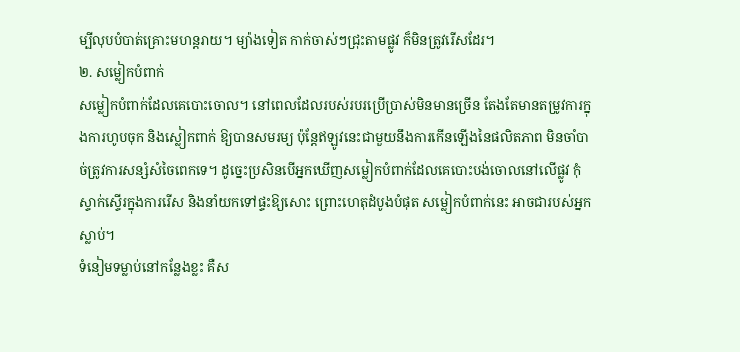ម្បីលុបបំបាត់គ្រោះមហន្តរាយ។ ម្យ៉ាងទៀត កាក់ចាស់ៗជ្រុះតាមផ្លូវ ក៏មិនត្រូវរើសដែរ។
២. សម្លៀកបំពាក់
សម្លៀកបំពាក់ដែលគេបោះចោល។ នៅពេលដែលរបស់របរប្រើប្រាស់មិនមានច្រើន តែងតែមានតម្រូវការក្នុងការហូបចុក និងស្លៀកពាក់ ឱ្យបានសមរម្យ ប៉ុន្តែឥឡូវនេះជាមួយនឹងការកើនឡើងនៃផលិតភាព មិនចាំបាច់ត្រូវការសន្សំសំចៃពេកទេ។ ដូច្នេះប្រសិនបើអ្នកឃើញសម្លៀកបំពាក់ដែលគេបោះបង់ចោលនៅលើផ្លូវ កុំស្ទាក់ស្ទើរក្នុងការរើស និងនាំយកទៅផ្ទះឱ្យសោះ ព្រោះហេតុដំបូងបំផុត សម្លៀកបំពាក់នេះ អាចជារបស់អ្នកស្លាប់។
ទំនៀមទម្លាប់នៅកន្លែងខ្លះ គឺស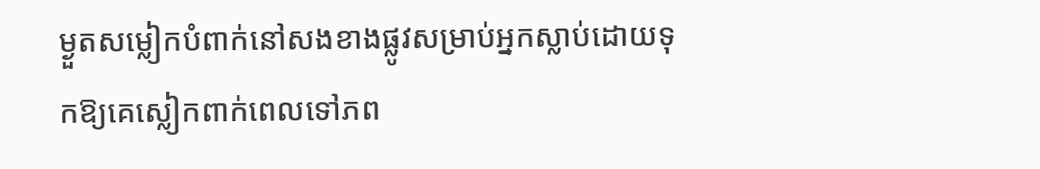ម្ងួតសម្លៀកបំពាក់នៅសងខាងផ្លូវសម្រាប់អ្នកស្លាប់ដោយទុកឱ្យគេស្លៀកពាក់ពេលទៅភព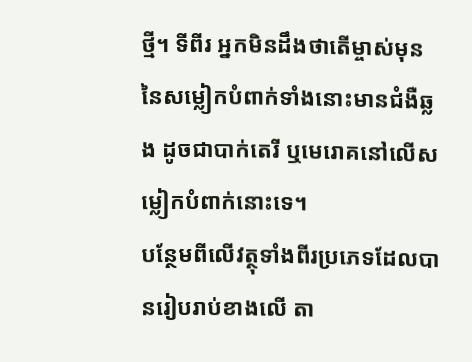ថ្មី។ ទីពីរ អ្នកមិនដឹងថាតើម្ចាស់មុននៃសម្លៀកបំពាក់ទាំងនោះមានជំងឺឆ្លង ដូចជាបាក់តេរី ឬមេរោគនៅលើសម្លៀកបំពាក់នោះទេ។
បន្ថែមពីលើវត្ថុទាំងពីរប្រភេទដែលបានរៀបរាប់ខាងលើ តា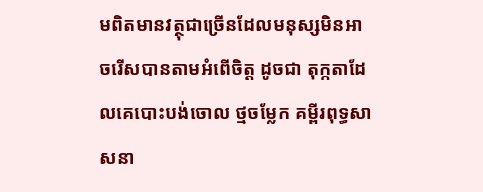មពិតមានវត្ថុជាច្រើនដែលមនុស្សមិនអាចរើសបានតាមអំពើចិត្ត ដូចជា តុក្កតាដែលគេបោះបង់ចោល ថ្មចម្លែក គម្ពីរពុទ្ធសាសនា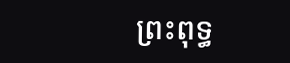ព្រះពុទ្ធ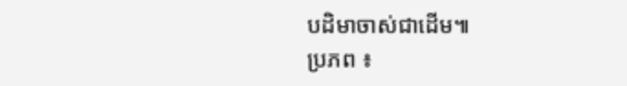បដិមាចាស់ជាដើម៕
ប្រភព ៖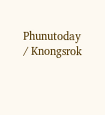Phunutoday / Knongsrok